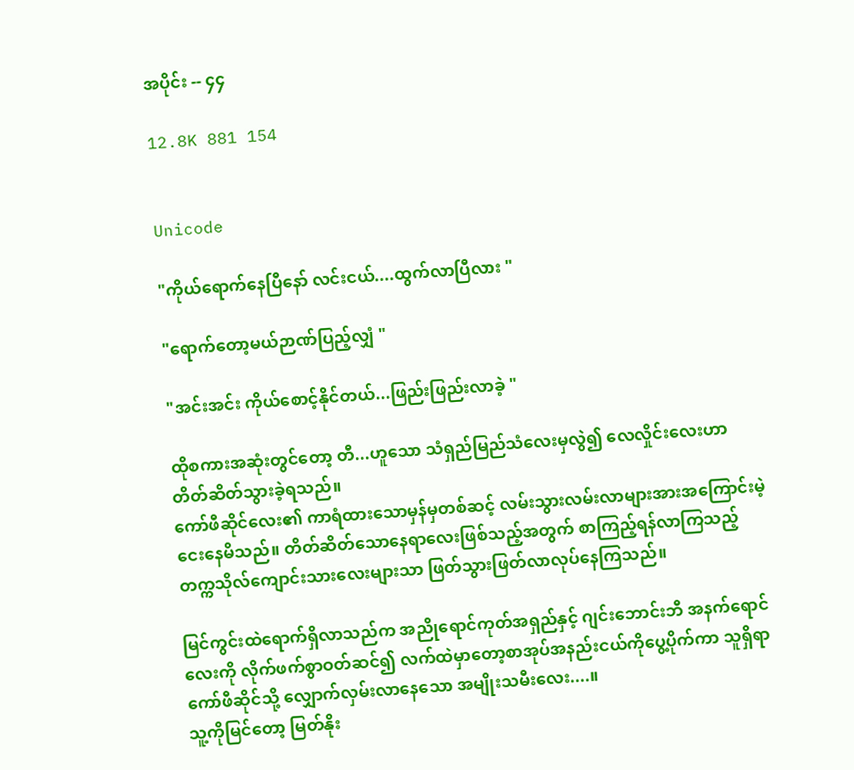အပိုင်း -- ၄၄

12.8K 881 154


Unicode

"ကိုယ်ရောက်နေပြီနော် လင်းငယ်....ထွက်လာပြီလား "

"ရောက်တော့မယ်ဉာဏ်ပြည့်လျှံ "

"အင်းအင်း ကိုယ်စောင့်နိုင်တယ်...ဖြည်းဖြည်းလာခဲ့ "

ထိုစကားအဆုံးတွင်တော့ တီ...ဟူသော သံရှည်မြည်သံလေးမှလွဲ၍ လေလှိုင်းလေးဟာတိတ်ဆိတ်သွားခဲ့ရသည်။
ကော်ဖီဆိုင်လေး၏ ကာရံထားသောမှန်မှတစ်ဆင့် လမ်းသွားလမ်းလာများအားအကြောင်းမဲ့ငေးနေမိသည်။ တိတ်ဆိတ်သောနေရာလေးဖြစ်သည့်အတွက် စာကြည့်ရန်လာကြသည့်တက္ကသိုလ်ကျောင်းသားလေးများသာ ဖြတ်သွားဖြတ်လာလုပ်နေကြသည်။

မြင်ကွင်းထဲရောက်ရှိလာသည်က အညိုရောင်ကုတ်အရှည်နှင့် ဂျင်းဘောင်းဘီ အနက်ရောင်လေးကို လိုက်ဖက်စွာဝတ်ဆင်၍ လက်ထဲမှာတော့စာအုပ်အနည်းငယ်ကိုပွေ့ပိုက်ကာ သူရှိရာကော်ဖီဆိုင်သို့ လျှောက်လှမ်းလာနေသော အမျိုးသမီးလေး....။
သူ့ကိုမြင်တော့ မြတ်နိုး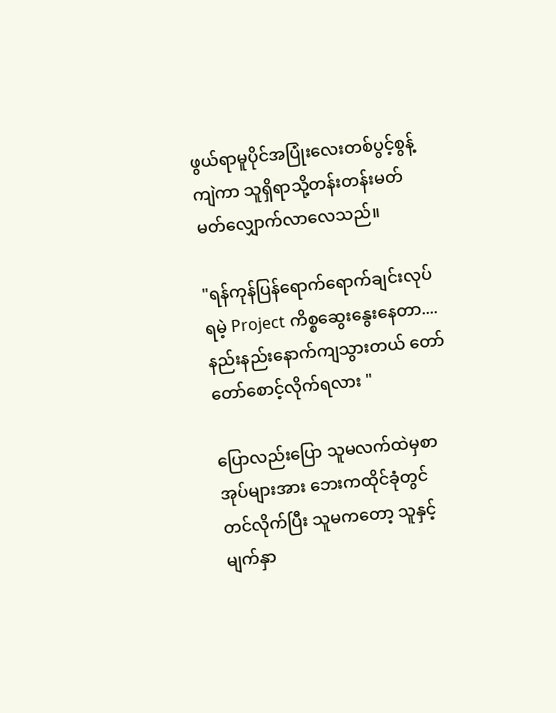ဖွယ်ရာမူပိုင်အပြုံးလေးတစ်ပွင့်စွန့်ကျဲကာ သူရှိရာသို့တန်းတန်းမတ်မတ်လျှောက်လာလေသည်။

"ရန်ကုန်ပြန်ရောက်ရောက်ချင်းလုပ်ရမဲ့ Project ကိစ္စဆွေးနွေးနေတာ....နည်းနည်းနောက်ကျသွားတယ် တော်တော်စောင့်လိုက်ရလား "

ပြောလည်းပြော သူမလက်ထဲမှစာအုပ်များအား ဘေးကထိုင်ခုံတွင်တင်လိုက်ပြီး သူမကတော့ သူနှင့်မျက်နှာ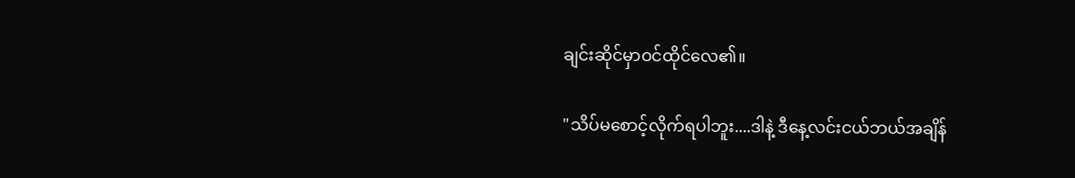ချင်းဆိုင်မှာဝင်ထိုင်လေ၏။

"သိပ်မစောင့်လိုက်ရပါဘူး....ဒါနဲ့ ဒီနေ့လင်းငယ်ဘယ်အချိန်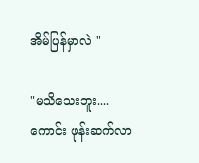အိမ်ပြန်မှာလဲ "

"မသိသေးဘူး....ကောင်း ဖုန်းဆက်လာ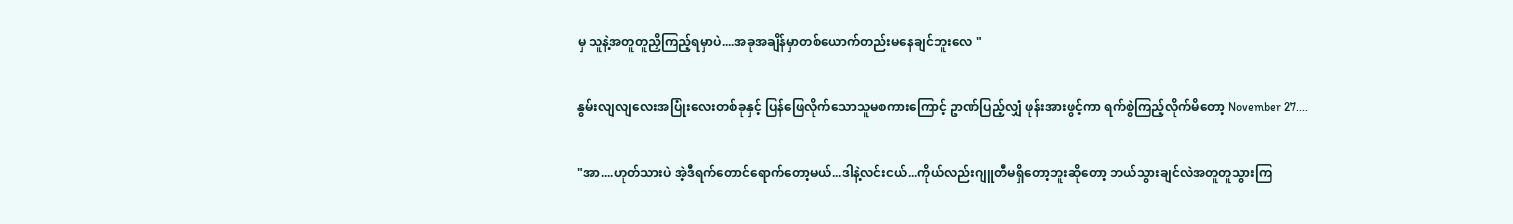မှ သူနဲ့အတူတူညှိကြည့်ရမှာပဲ....အခုအချိန်မှာတစ်ယောက်တည်းမနေချင်ဘူးလေ "

နွမ်းလျလျလေးအပြုံးလေးတစ်ခုနှင့် ပြန်ဖြေလိုက်သောသူမစကားကြောင့် ဥာဏ်ပြည့်လျှံ ဖုန်းအားဖွင့်ကာ ရက်စွဲကြည့်လိုက်မိတော့ November 27....

"အာ....ဟုတ်သားပဲ အဲ့ဒီရက်တောင်ရောက်တော့မယ်...ဒါနဲ့လင်းငယ်...ကိုယ်လည်းဂျူတီမရှိတော့ဘူးဆိုတော့ ဘယ်သွားချင်လဲအတူတူသွားကြ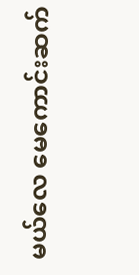မယ်လေ မေကောင်းဆက်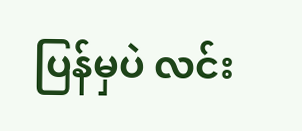ပြန်မှပဲ လင်း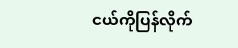ငယ်ကိုပြန်လိုက်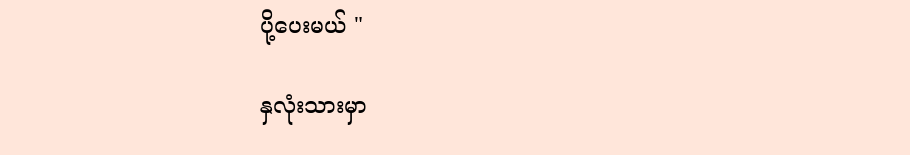ပို့ပေးမယ် "

နှလုံးသားမှာ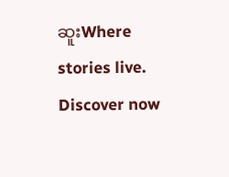ဆူးWhere stories live. Discover now